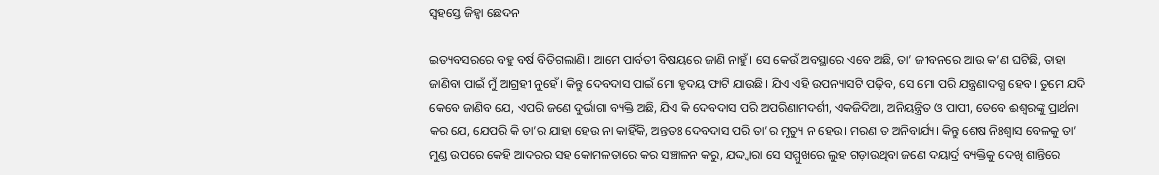ସ୍ବହସ୍ତେ ଜିହ୍ବା ଛେଦନ

ଇତ୍ୟବସରରେ ବହୁ ବର୍ଷ ବିତିଗଲାଣି। ଆମେ ପାର୍ବତୀ ବିଷୟରେ ଜାଣି ନାହୁଁ। ସେ କେଉଁ ଅବସ୍ଥାରେ ଏବେ ଅଛି, ତା’ ଜୀବନରେ ଆଉ କ’ଣ ଘଟିଛି, ତାହା ଜାଣିବା ପାଇଁ ମୁଁ ଆଗ୍ରହୀ ନୁହେଁ। କିନ୍ତୁ ଦେବଦାସ ପାଇଁ ମୋ ହୃଦୟ ଫାଟି ଯାଉଛି। ଯିଏ ଏହି ଉପନ୍ୟାସଟି ପଢ଼ିବ, ସେ ମୋ ପରି ଯନ୍ତ୍ରଣାଦଗ୍ଧ ହେବ। ତୁମେ ଯଦି କେବେ ଜାଣିବ ଯେ, ଏପରି ଜଣେ ଦୁର୍ଭାଗା ବ୍ୟକ୍ତି ଅଛି, ଯିଏ କି ଦେବଦାସ ପରି ଅପରିଣାମଦର୍ଶୀ, ଏକଜିଦିଆ, ଅନିୟନ୍ତ୍ରିତ ଓ ପାପୀ, ତେବେ ଈଶ୍ୱରଙ୍କୁ ପ୍ରାର୍ଥନା କର ଯେ, ଯେପରି କି ତା’ର ଯାହା ହେଉ ନା କାହିଁକି, ଅନ୍ତତଃ ଦେବଦାସ ପରି ତା’ର ମୃତ୍ୟୁ ନ ହେଉ। ମରଣ ତ ଅନିବାର୍ଯ୍ୟ। କିନ୍ତୁ ଶେଷ ନିଃଶ୍ୱାସ ବେଳକୁ ତା’ ମୁଣ୍ଡ ଉପରେ କେହି ଆଦରର ସହ କୋମଳତାରେ କର ସଞ୍ଚାଳନ କରୁ, ଯଦ୍ଦ୍ବାରା ସେ ସମ୍ମୁଖରେ ଲୁହ ଗଡ଼ାଉଥିବା ଜଣେ ଦୟାର୍ଦ୍ର ବ୍ୟକ୍ତିକୁ ଦେଖି ଶାନ୍ତିରେ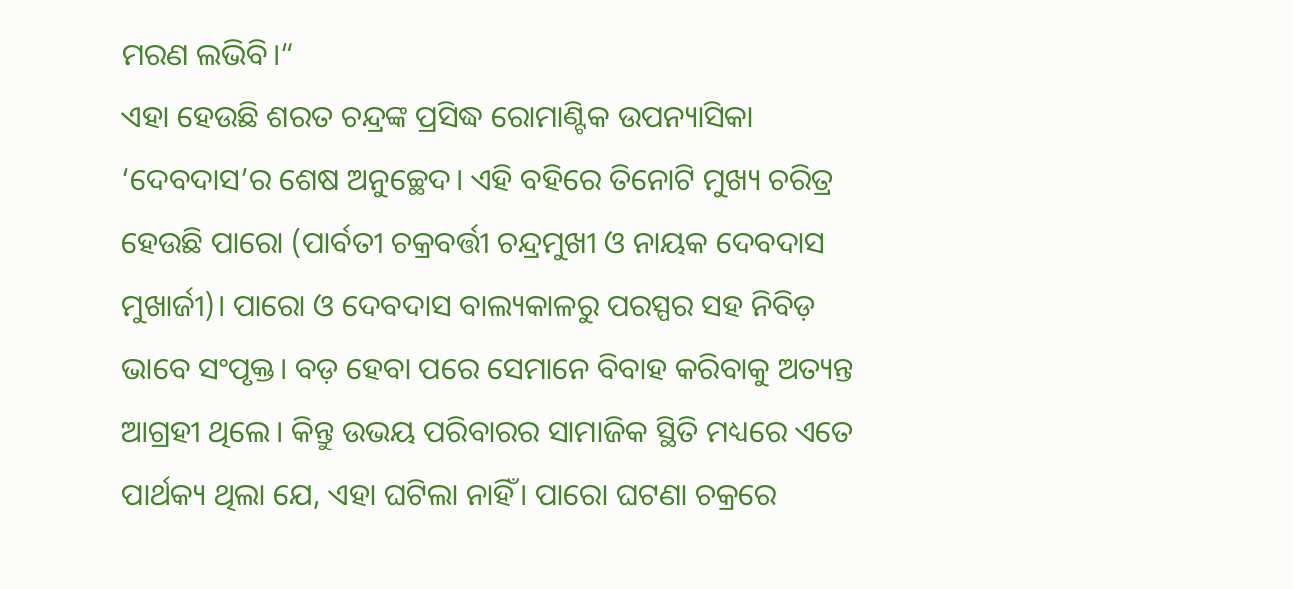ମରଣ ଲଭିବି।“
ଏହା ହେଉଛି ଶରତ ଚନ୍ଦ୍ରଙ୍କ ପ୍ରସିଦ୍ଧ ରୋମାଣ୍ଟିକ ଉପନ୍ୟାସିକା ‘ଦେବଦାସ’ର ଶେଷ ଅନୁଚ୍ଛେଦ। ଏହି ବହିରେ ତିନୋଟି ମୁଖ୍ୟ ଚରିତ୍ର ହେଉଛି ପାରୋ (ପାର୍ବତୀ ଚକ୍ରବର୍ତ୍ତୀ ଚନ୍ଦ୍ରମୁଖୀ ଓ ନାୟକ ଦେବଦାସ ମୁଖାର୍ଜୀ)। ପାରୋ ଓ ଦେବଦାସ ବାଲ୍ୟକାଳରୁ ପରସ୍ପର ସହ ନିବିଡ଼ ଭାବେ ସଂପୃକ୍ତ। ବଡ଼ ହେବା ପରେ ସେମାନେ ବିବାହ କରିବାକୁ ଅତ୍ୟନ୍ତ ଆଗ୍ରହୀ ଥିଲେ। କିନ୍ତୁ ଉଭୟ ପରିବାରର ସାମାଜିକ ସ୍ଥିତି ମଧ୍ୟରେ ଏତେ ପାର୍ଥକ୍ୟ ଥିଲା ଯେ, ଏହା ଘଟିଲା ନାହିଁ। ପାରୋ ଘଟଣା ଚକ୍ରରେ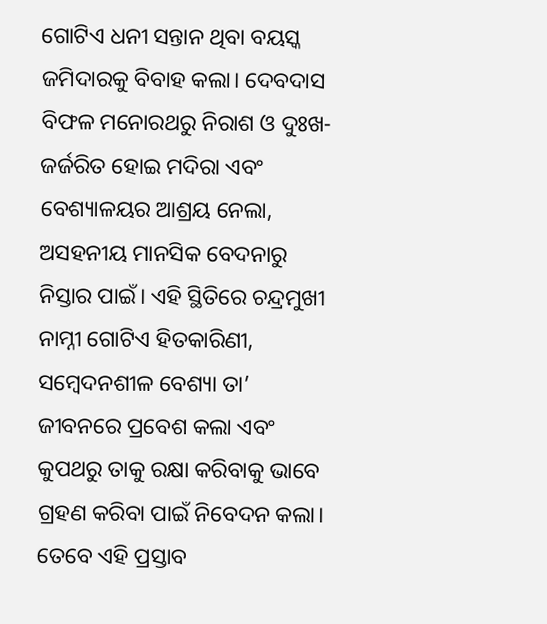ଗୋଟିଏ ଧନୀ ସନ୍ତାନ ଥିବା ବୟସ୍କ ଜମିଦାରକୁ ବିବାହ କଲା। ଦେବଦାସ ବିଫଳ ମନୋରଥରୁ ନିରାଶ ଓ ଦୁଃଖ-ଜର୍ଜରିତ ହୋଇ ମଦିରା ଏବଂ ବେଶ୍ୟାଳୟର ଆଶ୍ରୟ ନେଲା, ଅସହନୀୟ ମାନସିକ ବେଦନାରୁ ନିସ୍ତାର ପାଇଁ। ଏହି ସ୍ଥିତିରେ ଚନ୍ଦ୍ରମୁଖୀ ନାମ୍ନୀ ଗୋଟିଏ ହିତକାରିଣୀ, ସମ୍ବେଦନଶୀଳ ବେଶ୍ୟା ତା’ ଜୀବନରେ ପ୍ରବେଶ କଲା ଏବଂ କୁପଥରୁ ତାକୁ ରକ୍ଷା କରିବାକୁ ଭାବେ ଗ୍ରହଣ କରିବା ପାଇଁ ନିବେଦନ କଲା। ତେବେ ଏହି ପ୍ରସ୍ତାବ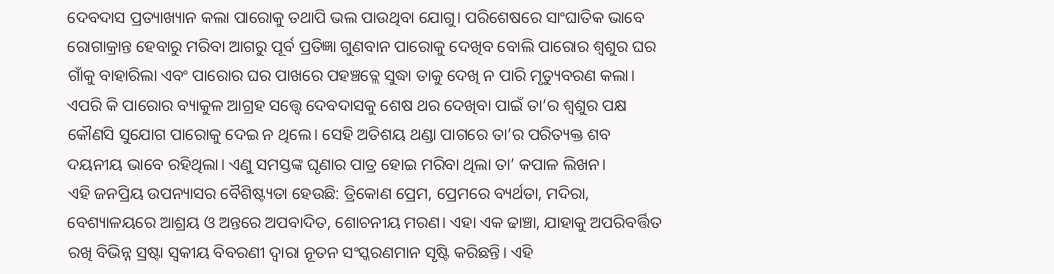ଦେବଦାସ ପ୍ରତ୍ୟାଖ୍ୟାନ କଲା ପାରୋକୁ ତଥାପି ଭଲ ପାଉଥିବା ଯୋଗୁ। ପରିଶେଷରେ ସାଂଘାତିକ ଭାବେ ରୋଗାକ୍ରାନ୍ତ ହେବାରୁ ମରିବା ଆଗରୁ ପୂର୍ବ ପ୍ରତିଜ୍ଞା ଗୁଣବାନ ପାରୋକୁ ଦେଖିବ ବୋଲି ପାରୋର ଶ୍ୱଶୁର ଘର ଗାଁକୁ ବାହାରିଲା ଏବଂ ପାରୋର ଘର ପାଖରେ ପହଞ୍ଚତ୍ଲେ ସୁଦ୍ଧା ତାକୁ ଦେଖି ନ ପାରି ମୃତ୍ୟୁବରଣ କଲା। ଏପରି କି ପାରୋର ବ୍ୟାକୁଳ ଆଗ୍ରହ ସତ୍ତ୍ୱେ ଦେବଦାସକୁ ଶେଷ ଥର ଦେଖିବା ପାଇଁ ତା’ର ଶ୍ୱଶୁର ପକ୍ଷ କୌଣସି ସୁଯୋଗ ପାରୋକୁ ଦେଇ ନ ଥିଲେ। ସେହି ଅତିଶୟ ଥଣ୍ଡା ପାଗରେ ତା’ର ପରିତ୍ୟକ୍ତ ଶବ ଦୟନୀୟ ଭାବେ ରହିଥିଲା। ଏଣୁ ସମସ୍ତଙ୍କ ଘୃଣାର ପାତ୍ର ହୋଇ ମରିବା ଥିଲା ତା’ କପାଳ ଲିଖନ।
ଏହି ଜନପ୍ରିୟ ଉପନ୍ୟାସର ବୈଶିଷ୍ଟ୍ୟତା ହେଉଛି: ତ୍ରିକୋଣ ପ୍ରେମ, ପ୍ରେମରେ ବ୍ୟର୍ଥତା, ମଦିରା, ବେଶ୍ୟାଳୟରେ ଆଶ୍ରୟ ଓ ଅନ୍ତରେ ଅପବାଦିତ, ଶୋଚନୀୟ ମରଣ। ଏହା ଏକ ଢାଞ୍ଚା, ଯାହାକୁ ଅପରିବର୍ତ୍ତିତ ରଖି ବିଭିନ୍ନ ସ୍ରଷ୍ଟା ସ୍ବକୀୟ ବିବରଣୀ ଦ୍ୱାରା ନୂତନ ସଂସ୍କରଣମାନ ସୃଷ୍ଟି କରିଛନ୍ତି। ଏହି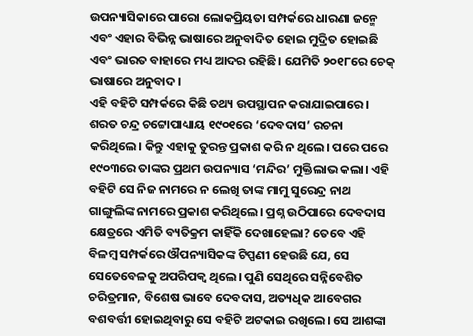ଉପନ୍ୟାସିକାରେ ପାରୋ ଲୋକପ୍ରିୟତା ସମ୍ପର୍କରେ ଧାରଣା ଜନ୍ମେ ଏବଂ ଏହାର ବିଭିନ୍ନ ଭାଷାରେ ଅନୁବାଦିତ ହୋଇ ମୁଦ୍ରିତ ହୋଇଛି ଏବଂ ଭାରତ ବାହାରେ ମଧ୍ୟ ଆଦର ରହିଛି। ଯେମିତି ୨୦୧୮ରେ ଚେକ୍‌ ଭାଷାରେ ଅନୁବାଦ।
ଏହି ବହିଟି ସମ୍ପର୍କରେ କିଛି ତଥ୍ୟ ଉପସ୍ଥାପନ କରାଯାଇପାରେ। ଶରତ ଚନ୍ଦ୍ର ଚଟ୍ଟୋପାଧ୍ୟାୟ ୧୯୦୧ରେ ‘ଦେବଦାସ’ ରଚନା କରିଥିଲେ। କିନ୍ତୁ ଏହାକୁ ତୁରନ୍ତ ପ୍ରକାଶ କରି ନ ଥିଲେ। ପରେ ପରେ ୧୯୦୩ରେ ତାଙ୍କର ପ୍ରଥମ ଉପନ୍ୟାସ ‘ମନ୍ଦିର’ ମୁକ୍ତିଲାଭ କଲା। ଏହି ବହିଟି ସେ ନିଜ ନାମରେ ନ ଲେଖି ତାଙ୍କ ମାମୁ ସୁରେନ୍ଦ୍ର ନାଥ ଗାଙ୍ଗୁଲିଙ୍କ ନାମରେ ପ୍ରକାଶ କରିଥିଲେ। ପ୍ରଶ୍ନ ଉଠିପାରେ ଦେବଦାସ କ୍ଷେତ୍ରରେ ଏମିତି ବ୍ୟତିକ୍ରମ କାହିଁକି ଦେଖାହେଲା? ତେବେ ଏହି ବିଳମ୍ବ ସମ୍ପର୍କରେ ଔପନ୍ୟାସିକଙ୍କ ଟିପ୍ପଣୀ ହେଉଛି ଯେ, ସେ ସେତେବେଳକୁ ଅପରିପକ୍ୱ ଥିଲେ। ପୁଣି ସେଥିରେ ସନ୍ନିବେଶିତ ଚରିତ୍ରମାନ, ବିଶେଷ ଭାବେ ଦେବଦାସ, ଅତ୍ୟଧିକ ଆବେଗର ବଶବର୍ତ୍ତୀ ହୋଇଥିବାରୁ ସେ ବହିଟି ଅଟକାଇ ରଖିଲେ। ସେ ଆଶଙ୍କା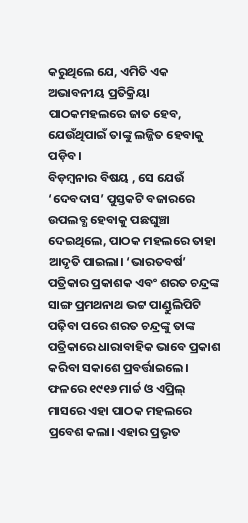କରୁଥିଲେ ଯେ, ଏମିତି ଏକ ଅଭାବନୀୟ ପ୍ରତିକ୍ରିୟା ପାଠକମହଲରେ ଜାତ ହେବ, ଯେଉଁଥିପାଇଁ ତାଙ୍କୁ ଲଜ୍ଜିତ ହେବାକୁ ପଡ଼ିବ।
ବିଡ଼ମ୍ବନାର ବିଷୟ , ସେ ଯେଉଁ ‘ଦେବଦାସ’ ପୁସ୍ତକଟି ବଜାରରେ ଉପଲବ୍ଧ ହେବାକୁ ପଛଘୁଞ୍ଚା ଦେଇଥିଲେ, ପାଠକ ମହଲରେ ତାହା ଆଦୃତି ପାଇଲା। ‘ଭାରତବର୍ଷ’ ପତ୍ରିକାର ପ୍ରକାଶକ ଏବଂ ଶରତ ଚନ୍ଦ୍ରଙ୍କ ସାଙ୍ଗ ପ୍ରମଥନାଥ ଭଟ୍ଟ ପାଣ୍ଡୁଲିପିଟି ପଢ଼ିବା ପରେ ଶରତ ଚନ୍ଦ୍ରଙ୍କୁ ତାଙ୍କ ପତ୍ରିକାରେ ଧାରାବାହିକ ଭାବେ ପ୍ରକାଶ କରିବା ସକାଶେ ପ୍ରବର୍ତ୍ତାଇଲେ। ଫଳରେ ୧୯୧୬ ମାର୍ଚ୍ଚ ଓ ଏପ୍ରିଲ୍‌ ମାସରେ ଏହା ପାଠକ ମହଲରେ ପ୍ରବେଶ କଲା। ଏହାର ପ୍ରଭୃତ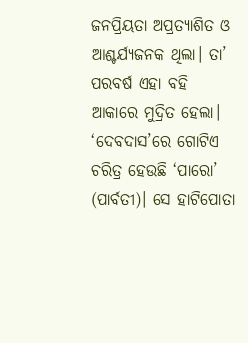ଜନପ୍ରିୟତା ଅପ୍ରତ୍ୟାଶିତ ଓ ଆଶ୍ଚର୍ଯ୍ୟଜନକ ଥିଲା। ତା’ ପରବର୍ଷ ଏହା ବହି ଆକାରେ ମୁଦ୍ରିତ ହେଲା।
‘ଦେବଦାସ’ରେ ଗୋଟିଏ ଚରିତ୍ର ହେଉଛି ‘ପାରୋ’ (ପାର୍ବତୀ)। ସେ ହାଟିପୋତା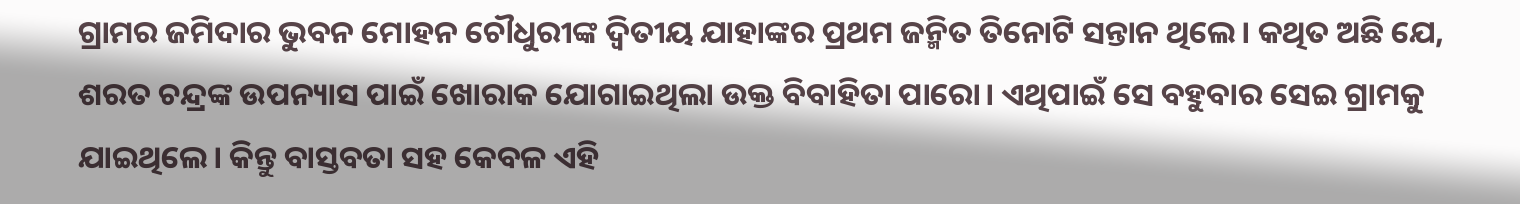ଗ୍ରାମର ଜମିଦାର ଭୁବନ ମୋହନ ଚୌଧୁରୀଙ୍କ ଦ୍ୱିତୀୟ ଯାହାଙ୍କର ପ୍ରଥମ ଜନ୍ମିତ ତିନୋଟି ସନ୍ତାନ ଥିଲେ। କଥିତ ଅଛି ଯେ, ଶରତ ଚନ୍ଦ୍ରଙ୍କ ଉପନ୍ୟାସ ପାଇଁ ଖୋରାକ ଯୋଗାଇଥିଲା ଉକ୍ତ ବିବାହିତା ପାରୋ। ଏଥିପାଇଁ ସେ ବହୁବାର ସେଇ ଗ୍ରାମକୁ ଯାଇଥିଲେ। କିନ୍ତୁ ବାସ୍ତବତା ସହ କେବଳ ଏହି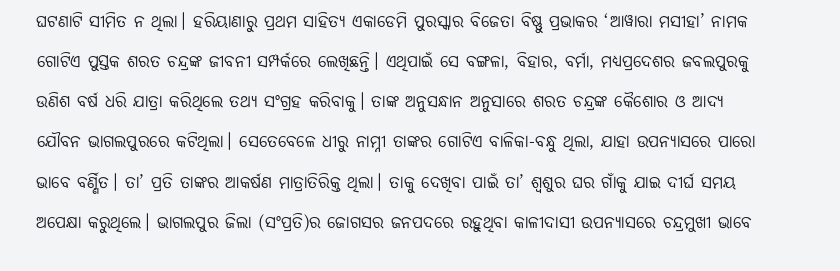ଘଟଣାଟି ସୀମିତ ନ ଥିଲା। ହରିୟାଣାରୁ ପ୍ରଥମ ସାହିତ୍ୟ ଏକାଡେମି ପୁରସ୍କାର ବିଜେତା ବିଷ୍ଣୁ ପ୍ରଭାକର ‘ଆୱାରା ମସୀହା’ ନାମକ ଗୋଟିଏ ପୁସ୍ତକ ଶରତ ଚନ୍ଦ୍ରଙ୍କ ଜୀବନୀ ସମ୍ପର୍କରେ ଲେଖିଛନ୍ତି। ଏଥିପାଇଁ ସେ ବଙ୍ଗଳା, ବିହାର, ବର୍ମା, ମଧ୍ୟପ୍ରଦେଶର ଜବଲପୁରକୁ ଉଣିଶ ବର୍ଷ ଧରି ଯାତ୍ରା କରିଥିଲେ ତଥ୍ୟ ସଂଗ୍ରହ କରିବାକୁ। ତାଙ୍କ ଅନୁସନ୍ଧାନ ଅନୁସାରେ ଶରତ ଚନ୍ଦ୍ରଙ୍କ କୈଶୋର ଓ ଆଦ୍ୟ ଯୌବନ ଭାଗଲପୁରରେ କଟିଥିଲା। ସେତେବେଳେ ଧୀରୁ ନାମ୍ନୀ ତାଙ୍କର ଗୋଟିଏ ବାଳିକା-ବନ୍ଧୁ ଥିଲା, ଯାହା ଉପନ୍ୟାସରେ ପାରୋ ଭାବେ ବର୍ଣ୍ଣିତ। ତା’ ପ୍ରତି ତାଙ୍କର ଆକର୍ଷଣ ମାତ୍ରାତିରିକ୍ତ ଥିଲା। ତାକୁ ଦେଖିବା ପାଇଁ ତା’ ଶ୍ୱଶୁର ଘର ଗାଁକୁ ଯାଇ ଦୀର୍ଘ ସମୟ ଅପେକ୍ଷା କରୁଥିଲେ। ଭାଗଲପୁର ଜିଲା (ସଂପ୍ରତି)ର ଜୋଗସର ଜନପଦରେ ରହୁଥିବା କାଳୀଦାସୀ ଉପନ୍ୟାସରେ ଚନ୍ଦ୍ରମୁଖୀ ଭାବେ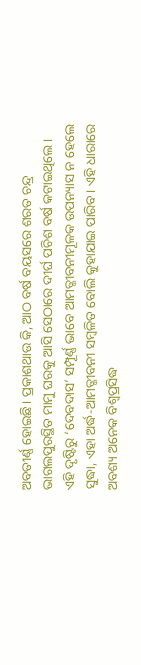ଅବତୀର୍ଣ୍ଣ ହୋଇଛି। ପ୍ରକାଶଥାଉ କି, ଆଠ ବର୍ଷ ବୟସରେ ଶରତ ଚନ୍ଦ୍ର ଭାଗଲପୁରସ୍ଥିତ ମାମୁ ଘରକୁ ଆସି ସେଠାରେ ଦୀର୍ଘ ପଚିଶ ବର୍ଷ କଟାଇଥିଲେ।
ଏହି ଦୃଷ୍ଟିରୁ ‘ଦେବଦାସ’ ସମ୍ପୂର୍ଣ୍ଣ ଭାବେ ଆମତ୍ଜୀବନୀମୂଳକ ଉପନ୍ୟାସ ନ ହେଲେ ସୁଦ୍ଧା, ଏହା ଅର୍ଦ୍ଧ-ଆମତ୍ଜୀବନୀ ସମ୍ବଳିତ ବୋଲି କୁହାଯାଇ ପାରିବ। ଏହି ଧାରାରେ ଅବଶ୍ୟ ଅନେକ ବିଶ୍ୱପ୍ରସିଦ୍ଧ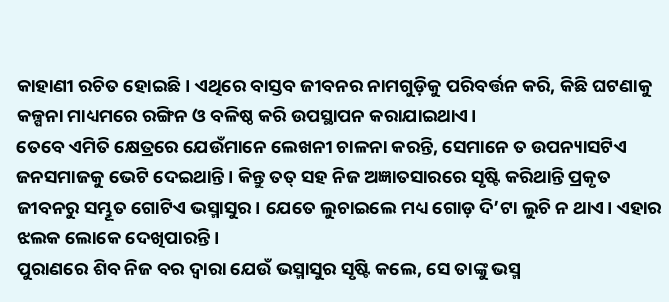କାହାଣୀ ରଚିତ ହୋଇଛି। ଏଥିରେ ବାସ୍ତବ ଜୀବନର ନାମଗୁଡ଼ିକୁ ପରିବର୍ତ୍ତନ କରି, କିଛି ଘଟଣାକୁ କଳ୍ପନା ମାଧ୍ୟମରେ ରଙ୍ଗିନ ଓ ବଳିଷ୍ଠ କରି ଉପସ୍ଥାପନ କରାଯାଇଥାଏ।
ତେବେ ଏମିତି କ୍ଷେତ୍ରରେ ଯେଉଁମାନେ ଲେଖନୀ ଚାଳନା କରନ୍ତି, ସେମାନେ ତ ଉପନ୍ୟାସଟିଏ ଜନସମାଜକୁ ଭେଟି ଦେଇଥାନ୍ତି। କିନ୍ତୁ ତତ୍‌ ସହ ନିଜ ଅଜ୍ଞାତସାରରେ ସୃଷ୍ଟି କରିଥାନ୍ତି ପ୍ରକୃତ ଜୀବନରୁ ସମ୍ଭୂତ ଗୋଟିଏ ଭସ୍ମାସୁର। ଯେତେ ଲୁଚାଇଲେ ମଧ୍ୟ ଗୋଡ଼ ଦି’ଟା ଲୁଚି ନ ଥାଏ। ଏହାର ଝଲକ ଲୋକେ ଦେଖିପାରନ୍ତି।
ପୁରାଣରେ ଶିବ ନିଜ ବର ଦ୍ୱାରା ଯେଉଁ ଭସ୍ମାସୁର ସୃଷ୍ଟି କଲେ, ସେ ତାଙ୍କୁ ଭସ୍ମ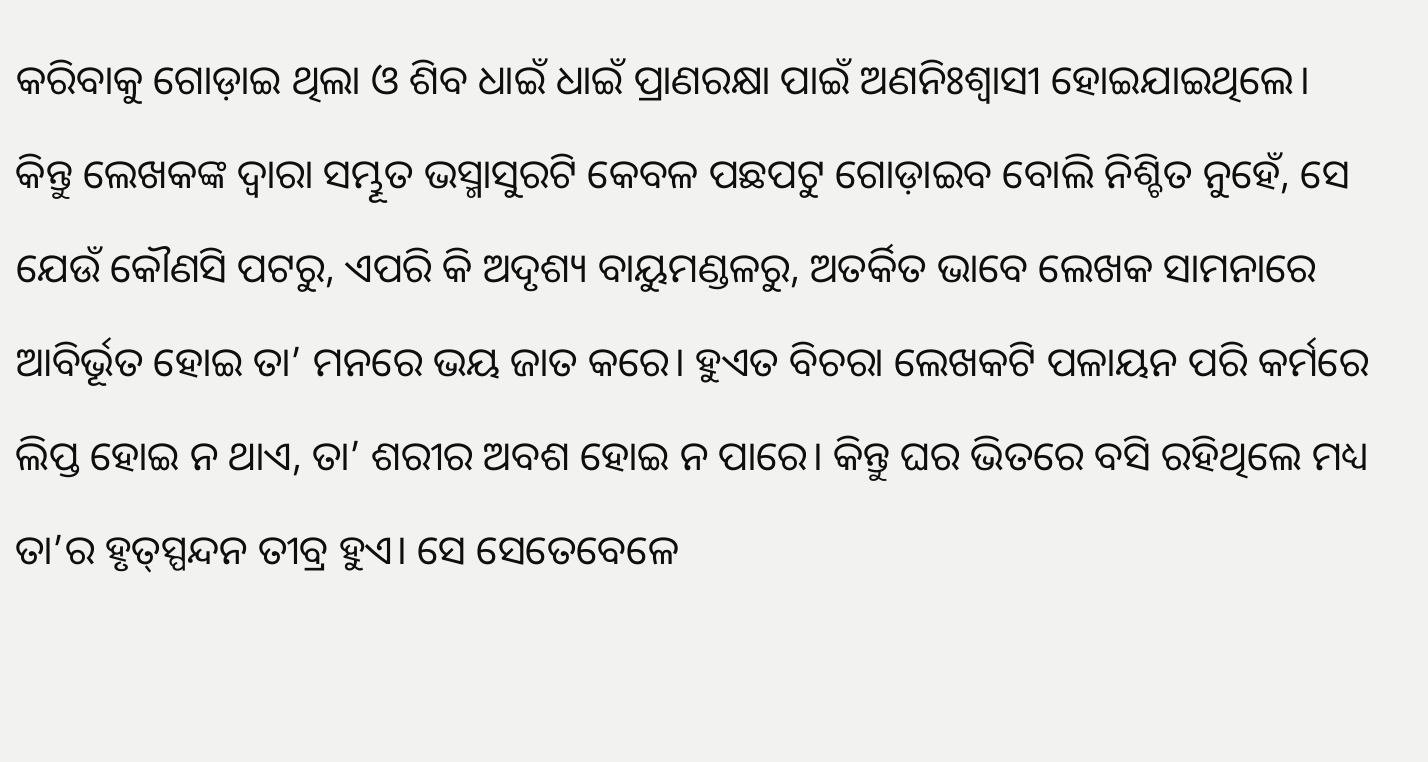କରିବାକୁ ଗୋଡ଼ାଇ ଥିଲା ଓ ଶିବ ଧାଇଁ ଧାଇଁ ପ୍ରାଣରକ୍ଷା ପାଇଁ ଅଣନିଃଶ୍ୱାସୀ ହୋଇଯାଇଥିଲେ। କିନ୍ତୁ ଲେଖକଙ୍କ ଦ୍ୱାରା ସମ୍ଭୂତ ଭସ୍ମାସୁରଟି କେବଳ ପଛପଟୁ ଗୋଡ଼ାଇବ ବୋଲି ନିଶ୍ଚିତ ନୁହେଁ, ସେ ଯେଉଁ କୌଣସି ପଟରୁ, ଏପରି କି ଅଦୃଶ୍ୟ ବାୟୁମଣ୍ଡଳରୁ, ଅତର୍କିତ ଭାବେ ଲେଖକ ସାମନାରେ ଆବିର୍ଭୂତ ହୋଇ ତା’ ମନରେ ଭୟ ଜାତ କରେ। ହୁଏତ ବିଚରା ଲେଖକଟି ପଳାୟନ ପରି କର୍ମରେ ଲିପ୍ତ ହୋଇ ନ ଥାଏ, ତା’ ଶରୀର ଅବଶ ହୋଇ ନ ପାରେ। କିନ୍ତୁ ଘର ଭିତରେ ବସି ରହିଥିଲେ ମଧ୍ୟ ତା’ର ହୃତ୍‌ସ୍ପନ୍ଦନ ତୀବ୍ର ହୁଏ। ସେ ସେତେବେଳେ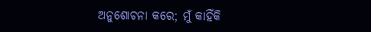ଅନୁଶୋଚନା କରେ; ମୁଁ କାହିଁକି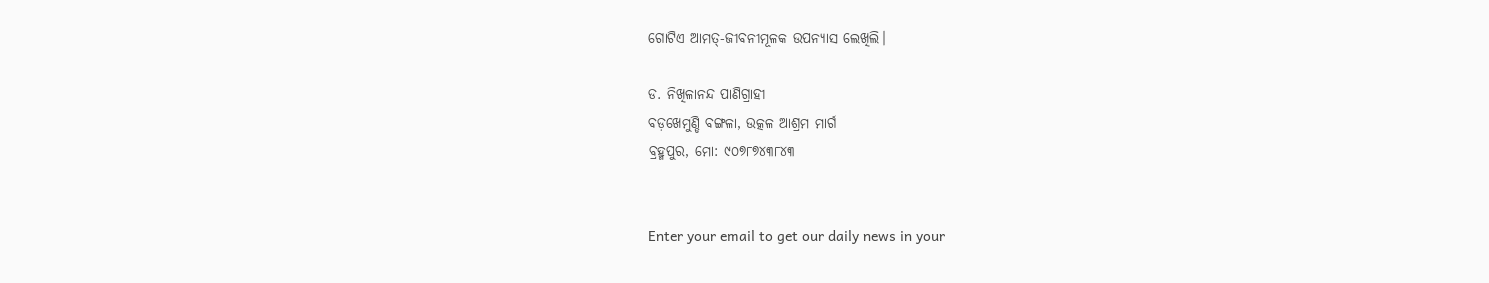ଗୋଟିଏ ଆମତ୍-ଜୀବନୀମୂଳକ ଉପନ୍ୟାସ ଲେଖିଲି।

ଡ. ନିଖିଳାନନ୍ଦ ପାଣିଗ୍ରାହୀ
ବଡ଼ଖେମୁଣ୍ଡି ବଙ୍ଗଳା, ଉତ୍କଳ ଆଶ୍ରମ ମାର୍ଗ
ବ୍ରହ୍ମପୁର, ମୋ: ୯୦୭୮୭୪୩୮୪୩


Enter your email to get our daily news in your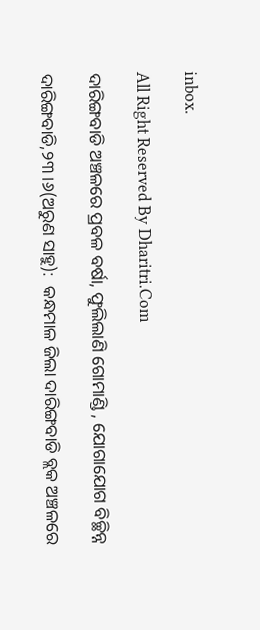inbox.

All Right Reserved By Dharitri.Com

ଦାରିଙ୍ଗବାଡି ଅଞ୍ଚଳରେ ପ୍ରବଳ ବର୍ଷା, ଫୁଲିଲାଣି ଗୋମାଣ୍ଡି , ଯୋଗାଯୋଗ ବିଚ୍ଛିନ୍ନ

ଦାରିଙ୍ଗବାଡି,୨୩।୬(ଅରୁଣ ସାହୁ):  କନ୍ଧମାଳ ଜିଲା ଦାରିଙ୍ଗବାଡି ବ୍ଲକ ଅଞ୍ଚଳରେ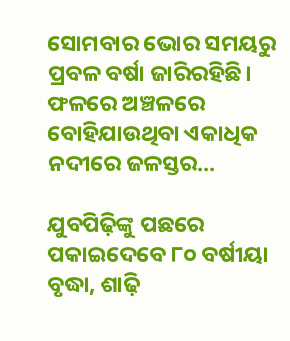ସୋମବାର ଭୋର ସମୟରୁ ପ୍ରବଳ ବର୍ଷା ଜାରିରହିଛି। ଫଳରେ ଅଞ୍ଚଳରେ ବୋହିଯାଉଥିବା ଏକାଧିକ ନଦୀରେ ଜଳସ୍ତର...

ଯୁବପିଢ଼ିଙ୍କୁ ପଛରେ ପକାଇଦେବେ ୮୦ ବର୍ଷୀୟା ବୃଦ୍ଧା, ଶାଢ଼ି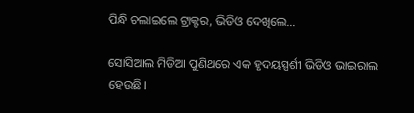ପିନ୍ଧି ଚଲାଇଲେ ଟ୍ରାକ୍ଟର, ଭିଡିଓ ଦେଖିଲେ…

ସୋସିଆଲ ମିଡିଆ ପୁଣିଥରେ ଏକ ହୃଦୟସ୍ପର୍ଶୀ ଭିଡିଓ ଭାଇରାଲ ହେଉଛି।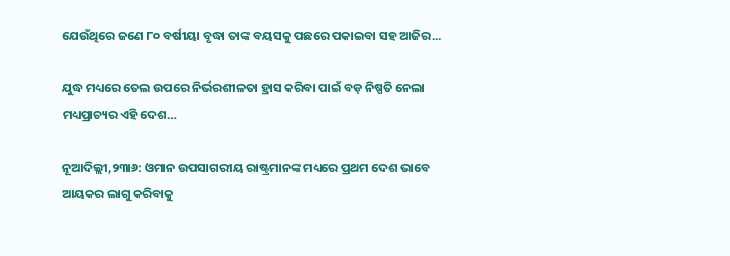ଯେଉଁଥିରେ ଜଣେ ୮୦ ବର୍ଷୀୟା ବୃଦ୍ଧା ତାଙ୍କ ବୟସକୁ ପଛରେ ପକାଇବା ସହ ଆଜିର...

ଯୁଦ୍ଧ ମଧ୍ୟରେ ତେଲ ଉପରେ ନିର୍ଭରଶୀଳତା ହ୍ରାସ କରିବା ପାଇଁ ବଡ଼ ନିଷ୍ପତି ନେଲା ମଧ୍ୟପ୍ରାଚ୍ୟର ଏହି ଦେଶ…

ନୂଆଦିଲ୍ଲୀ,୨୩ା୬: ଓମାନ ଉପସାଗରୀୟ ରାଷ୍ଟ୍ରମାନଙ୍କ ମଧ୍ୟରେ ପ୍ରଥମ ଦେଶ ଭାବେ ଆୟକର ଲାଗୁ କରିବାକୁ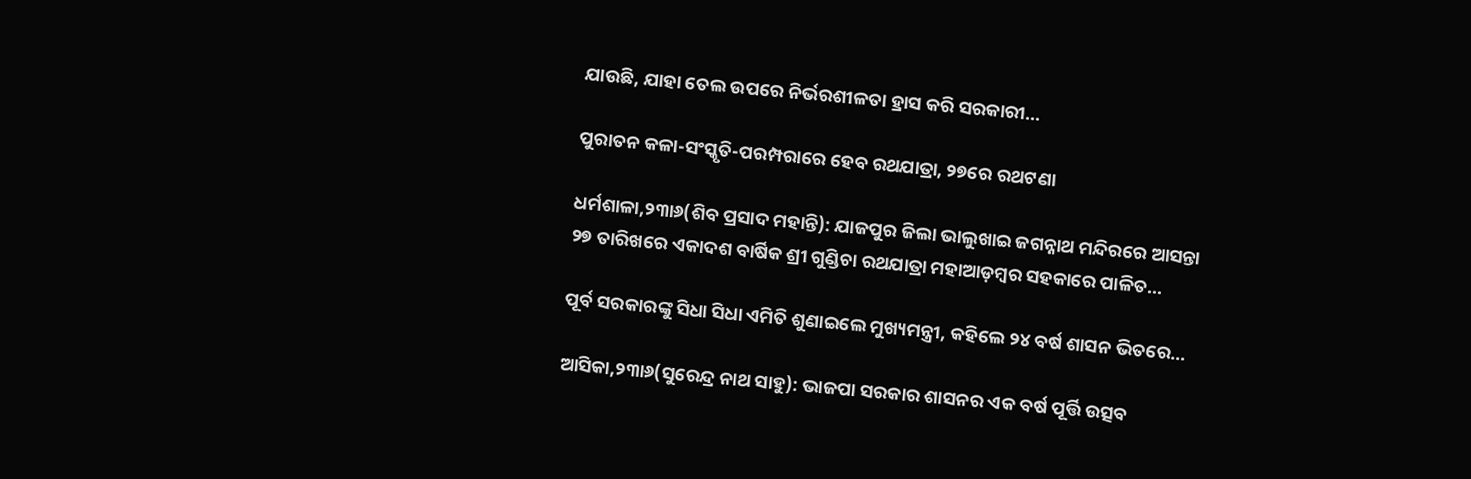ଯାଉଛି, ଯାହା ତେଲ ଉପରେ ନିର୍ଭରଶୀଳତା ହ୍ରାସ କରି ସରକାରୀ...

ପୁରାତନ କଳା-ସଂସ୍କୃତି-ପରମ୍ପରାରେ ହେବ ରଥଯାତ୍ରା, ୨୭ରେ ରଥଟଣା

ଧର୍ମଶାଳା,୨୩ା୬(ଶିବ ପ୍ରସାଦ ମହାନ୍ତି): ଯାଜପୁର ଜିଲା ଭାଲୁଖାଇ ଜଗନ୍ନାଥ ମନ୍ଦିରରେ ଆସନ୍ତା ୨୭ ତାରିଖରେ ଏକାଦଶ ବାର୍ଷିକ ଶ୍ରୀ ଗୁଣ୍ଡିଚା ରଥଯାତ୍ରା ମହାଆଡ଼ମ୍ବର ସହକାରେ ପାଳିତ...

ପୂର୍ବ ସରକାରଙ୍କୁ ସିଧା ସିଧା ଏମିତି ଶୁଣାଇଲେ ମୁଖ୍ୟମନ୍ତ୍ରୀ, କହିଲେ ୨୪ ବର୍ଷ ଶାସନ ଭିତରେ…

ଆସିକା,୨୩ା୬(ସୁରେନ୍ଦ୍ର ନାଥ ସାହୁ): ଭାଜପା ସରକାର ଶାସନର ଏକ ବର୍ଷ ପୂର୍ତ୍ତି ଉତ୍ସବ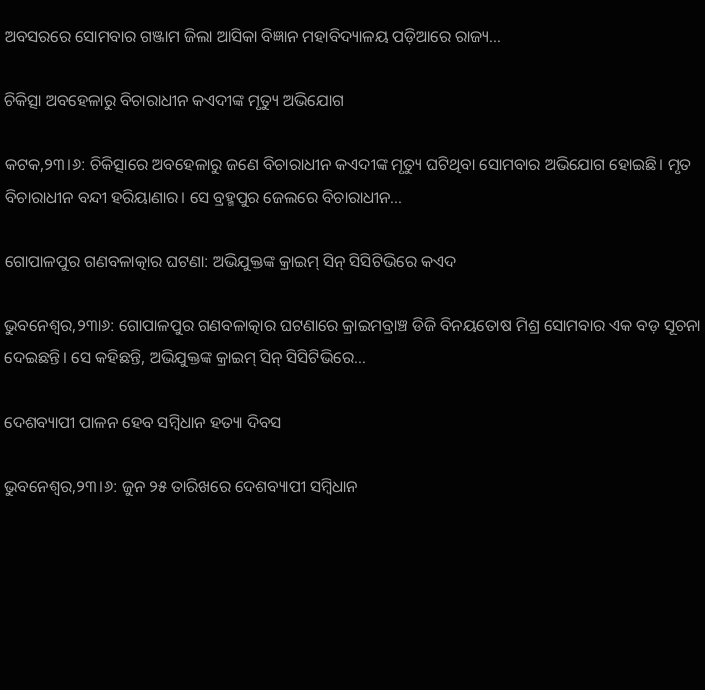ଅବସରରେ ସୋମବାର ଗଞ୍ଜାମ ଜିଲା ଆସିକା ବିଜ୍ଞାନ ମହାବିଦ୍ୟାଳୟ ପଡ଼ିଆରେ ରାଜ୍ୟ...

ଚିକିତ୍ସା ଅବହେଳାରୁ ବିଚାରାଧୀନ କଏଦୀଙ୍କ ମୃତ୍ୟୁ ଅଭିଯୋଗ

କଟକ,୨୩।୬: ଚିକିତ୍ସାରେ ଅବହେଳାରୁ ଜଣେ ବିଚାରାଧୀନ କଏଦୀଙ୍କ ମୃତ୍ୟୁ ଘଟିଥିବା ସୋମବାର ଅଭିଯୋଗ ହୋଇଛି। ମୃତ ବିଚାରାଧୀନ ବନ୍ଦୀ ହରିୟାଣାର। ସେ ବ୍ରହ୍ମପୁର ଜେଲରେ ବିଚାରାଧୀନ...

ଗୋପାଳପୁର ଗଣବଳାତ୍କାର ଘଟଣା: ଅଭିଯୁକ୍ତଙ୍କ କ୍ରାଇମ୍‌ ସିନ୍‌ ସିସିଟିଭିରେ କଏଦ

ଭୁବନେଶ୍ୱର,୨୩ା୬: ଗୋପାଳପୁର ଗଣବଳାତ୍କାର ଘଟଣାରେ କ୍ରାଇମବ୍ରାଞ୍ଚ ଡିଜି ବିନୟତୋଷ ମିଶ୍ର ସୋମବାର ଏକ ବଡ଼ ସୂଚନା ଦେଇଛନ୍ତି। ସେ କହିଛନ୍ତି, ଅଭିଯୁକ୍ତଙ୍କ କ୍ରାଇମ୍‌ ସିନ୍‌ ସିସିଟିଭିରେ...

ଦେଶବ୍ୟାପୀ ପାଳନ ହେବ ସମ୍ବିଧାନ ହତ୍ୟା ଦିବସ

ଭୁବନେଶ୍ୱର,୨୩।୬: ଜୁନ ୨୫ ତାରିଖରେ ଦେଶବ୍ୟାପୀ ସମ୍ବିଧାନ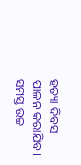ହତ୍ୟା ଦିବସ ପାଳନ କରାଯିବ। ସମସ୍ତ ଉଚ୍ଚ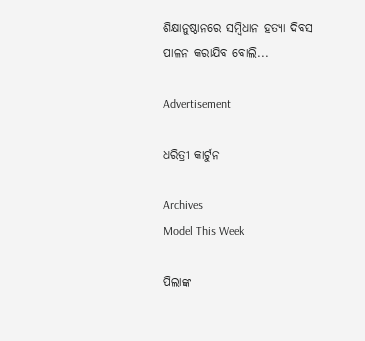ଶିକ୍ଷାନୁଷ୍ଠାନରେ ସମ୍ବିଧାନ ହତ୍ୟା ଦିବସ ପାଳନ କରାଯିବ ବୋଲି...

Advertisement

ଧରିତ୍ରୀ କାର୍ଟୁନ

Archives
Model This Week

ପିଲାଙ୍କ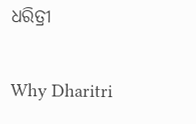ଧରିତ୍ରୀ

Why Dharitri